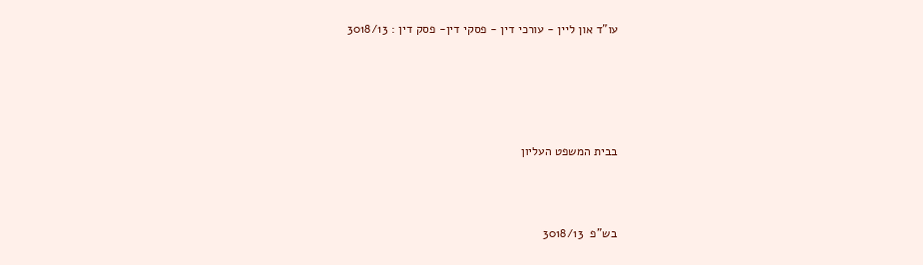עו"ד און ליין - עורכי דין - פסקי דין- פסק דין : 3018/13





בבית המשפט העליון



בש"פ  3018/13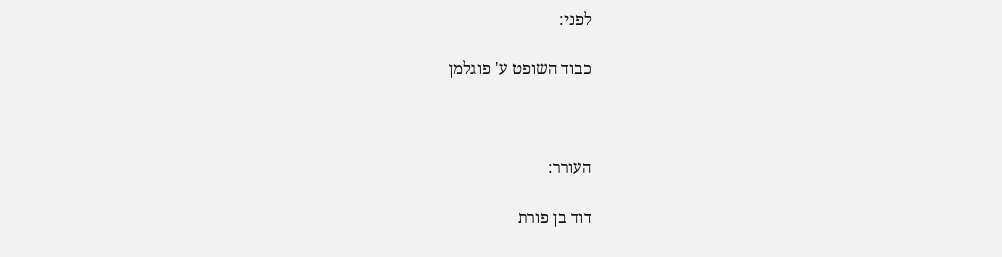לפני:

כבוד השופט ע' פוגלמן



העורר:

דוד בן פורת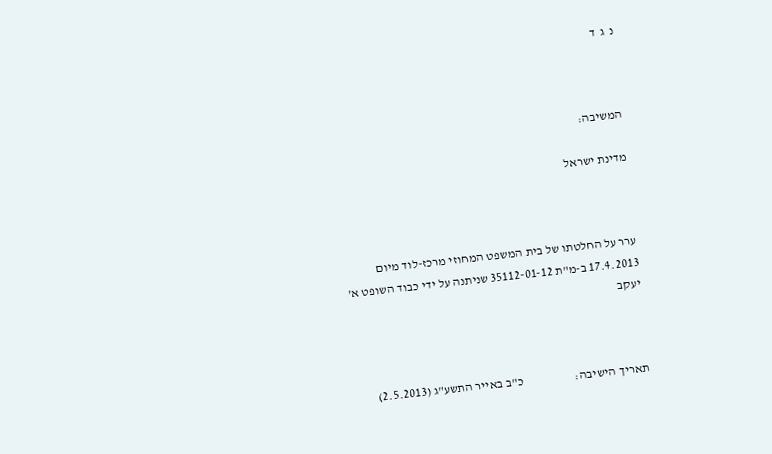נ  ג  ד



המשיבה:

מדינת ישראל



ערר על החלטתו של בית המשפט המחוזי מרכז-לוד מיום 17.4.2013 ב-מ"ת 35112-01-12 שניתנה על ידי כבוד השופט א' יעקב



תאריך הישיבה:                     כ"ב באייר התשע"ג (2.5.2013)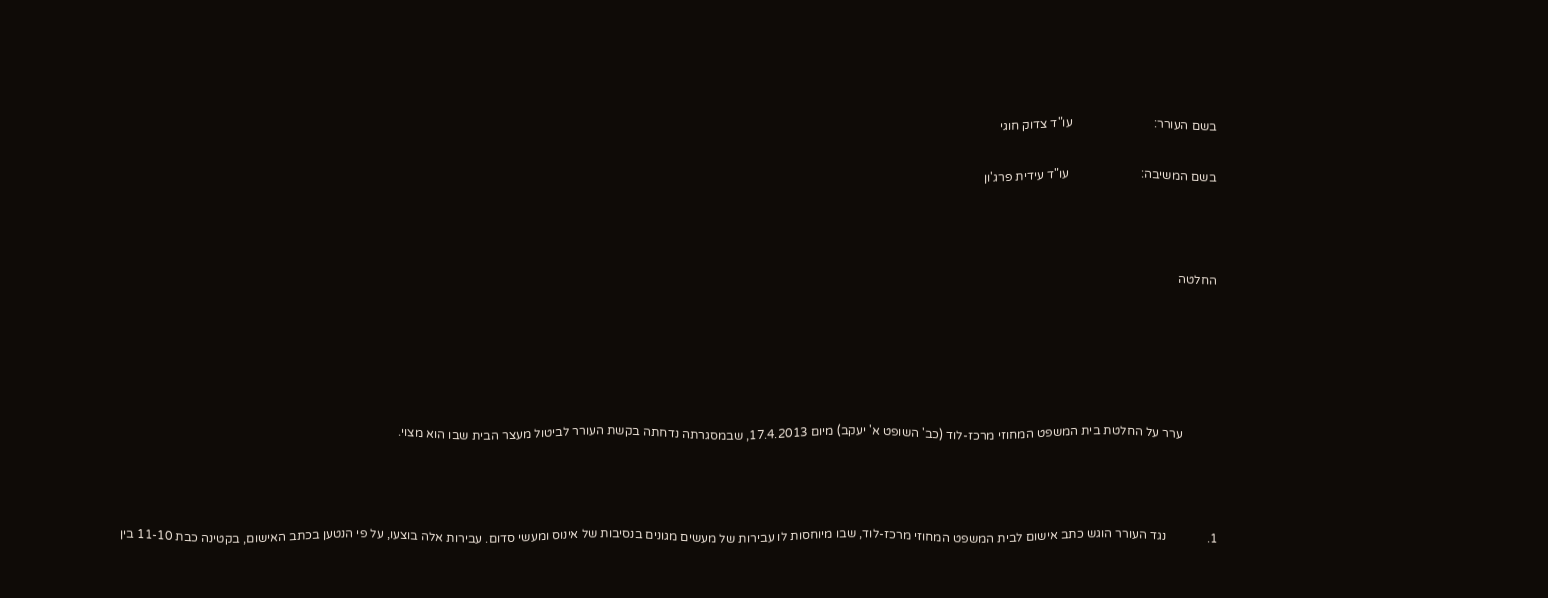בשם העורר:                          עו"ד צדוק חוגי

בשם המשיבה:                       עו"ד עידית פרג'ון



החלטה





           ערר על החלטת בית המשפט המחוזי מרכז-לוד (כב' השופט א' יעקב) מיום 17.4.2013, שבמסגרתה נדחתה בקשת העורר לביטול מעצר הבית שבו הוא מצוי.



1.             נגד העורר הוגש כתב אישום לבית המשפט המחוזי מרכז-לוד, שבו מיוחסות לו עבירות של מעשים מגונים בנסיבות של אינוס ומעשי סדום. עבירות אלה בוצעו, על פי הנטען בכתב האישום, בקטינה כבת 11-10 בין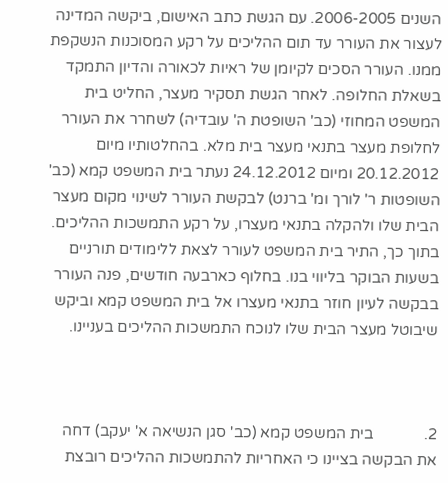השנים 2006-2005. עם הגשת כתב האישום, ביקשה המדינה לעצור את העורר עד תום ההליכים על רקע המסוכנות הנשקפת ממנו. העורר הסכים לקיומן של ראיות לכאורה והדיון התמקד בשאלת החלופה. לאחר הגשת תסקיר מעצר, החליט בית המשפט המחוזי (כב' השופטת ה' עובדיה) לשחרר את העורר לחלופת מעצר בתנאי מעצר בית מלא. בהחלטותיו מיום 20.12.2012 ומיום 24.12.2012 נעתר בית המשפט קמא (כב' השופטות ר' לורך ומ' ברנט) לבקשת העורר לשינוי מקום מעצר הבית שלו ולהקלה בתנאי מעצרו, על רקע התמשכות ההליכים. בתוך כך, התיר בית המשפט לעורר לצאת ללימודים תורניים בשעות הבוקר בליווי בנו. בחלוף כארבעה חודשים, פנה העורר בבקשה לעיון חוזר בתנאי מעצרו אל בית המשפט קמא וביקש שיבוטל מעצר הבית שלו לנוכח התמשכות ההליכים בעניינו.



2.             בית המשפט קמא (כב' סגן הנשיאה א' יעקב) דחה את הבקשה בציינו כי האחריות להתמשכות ההליכים רובצת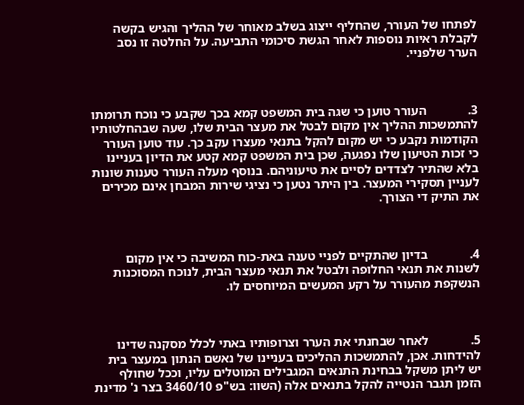לפתחו של העורר, שהחליף ייצוג בשלב מאוחר של ההליך והגיש בקשה לקבלת ראיות נוספות לאחר הגשת סיכומי התביעה. על החלטה זו נסב הערר שלפניי.



3.             העורר טוען כי שגה בית המשפט קמא בכך שקבע כי נוכח תרומתו להתמשכות ההליך אין מקום לבטל את מעצר הבית שלו, שעה שבהחלטותיו הקודמות נקבע כי יש מקום להקל בתנאי מעצרו עקב כך. עוד טוען העורר כי זכות הטיעון שלו נפגעה, שכן בית המשפט קמא קטע את הדיון בעניינו בלא שהתיר לצדדים לסיים את טיעוניהם. בנוסף מעלה העורר טענות שונות לעניין תסקירי המעצר. בין היתר נטען כי נציגי שירות המבחן אינם מכירים את התיק די הצורך.



4.             בדיון שהתקיים לפניי טענה באת-כוח המשיבה כי אין מקום לשנות את תנאי החלופה ולבטל את תנאי מעצר הבית, לנוכח המסוכנות הנשקפת מהעורר על רקע המעשים המיוחסים לו.



5.             לאחר שבחנתי את הערר וצרופותיו באתי לכלל מסקנה שדינו להידחות. אכן, להתמשכות ההליכים בעניינו של נאשם הנתון במעצר בית יש ליתן משקל בבחינת התנאים המגבילים המוטלים עליו, וככל שחולף הזמן תגבר הנטייה להקל בתנאים אלה (השוו: בש"פ 3460/10 בצר נ' מדינת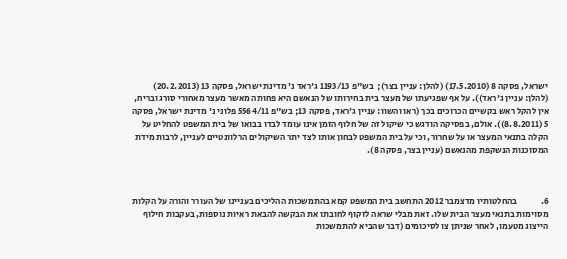ישראל, פסקה 8 (17.5.2010) (להלן: עניין בצר);  בש"פ 1193/13 ג'ראד נ' מדינת ישראל, פסקה 13 (20.2.2013) (להלן: עניין ג'ראד)). על אף שפגיעתו של מעצר בית בחירותו של הנאשם היא פחותה מאשר מעצר מאחורי סורג ובריח, אין להקל ראש בקשיים הכרוכים בכך (ראו והשוו: עניין ג'ראד, פסקה 13; בש"פ 5564/11 פלוני נ' מדינת ישראל, פסקה 5 (8.8.2011)). אולם, בפסיקה הודגש כי שיקול זה של חלוף הזמן אינו עומד לבדו בבואו של בית המשפט להחליט על הקלה בתנאי המעצר או על שחרור, וכי על בית המשפט לבחון אותו לצד יתר השיקולים הרלוונטיים לעניין, לרבות מידת המסוכנות הנשקפת מהנאשם (עניין בצר, פסקה 8).



6.             בהחלטותיו מדצמבר 2012 התחשב בית המשפט קמא בהתמשכות ההליכים בעניינו של העורר והורה על הקלות מסוימות בתנאי מעצר הבית שלו. זאת מבלי שראה לזקוף לחובתו את הבקשה להבאת ראיות נוספות, בעקבות חילוף הייצוג מטעמו, לאחר שניתן צו לסיכומים (דבר שהביא להתמשכות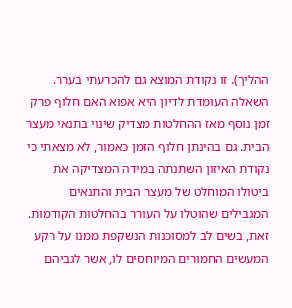ההליך). זו נקודת המוצא גם להכרעתי בערר. השאלה העומדת לדיון היא אפוא האם חלוף פרק זמן נוסף מאז ההחלטות מצדיק שינוי בתנאי מעצר הבית. גם בהינתן חלוף הזמן כאמור, לא מצאתי כי נקודת האיזון השתנתה במידה המצדיקה את ביטולו המוחלט של מעצר הבית והתנאים המגבילים שהוטלו על העורר בהחלטות הקודמות. זאת, בשים לב למסוכנות הנשקפת ממנו על רקע המעשים החמורים המיוחסים לו, אשר לגביהם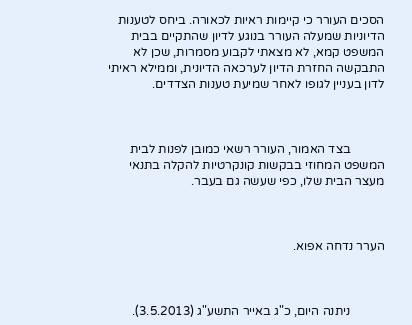הסכים העורר כי קיימות ראיות לכאורה. ביחס לטענות הדיוניות שמעלה העורר בנוגע לדיון שהתקיים בבית המשפט קמא, לא מצאתי לקבוע מסמרות, שכן לא התבקשה החזרת הדיון לערכאה הדיונית, וממילא ראיתי לדון בעניין לגופו לאחר שמיעת טענות הצדדים.



           בצד האמור, העורר רשאי כמובן לפנות לבית המשפט המחוזי בבקשות קונקרטיות להקלה בתנאי מעצר הבית שלו, כפי שעשה גם בעבר.



הערר נדחה אפוא.



           ניתנה היום, כ"ג באייר התשע"ג (3.5.2013).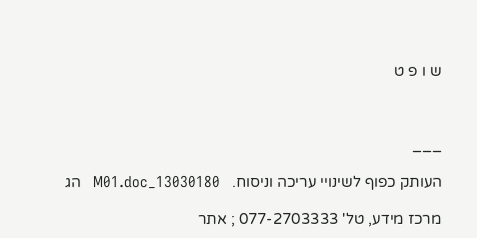ש ו פ ט



___

העותק כפוף לשינויי עריכה וניסוח.   13030180_M01.doc   הג

מרכז מידע, טל' 077-2703333 ; אתר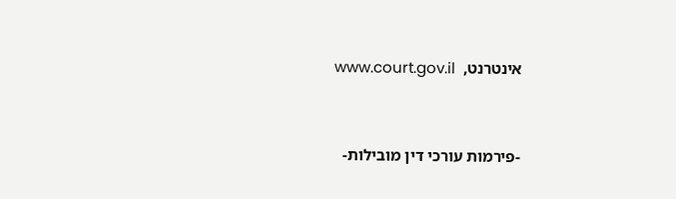אינטרנט,  www.court.gov.il



-פירמות עורכי דין מובילות-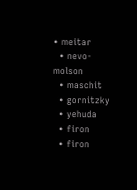• meitar
  • nevo-molson
  • maschit
  • gornitzky
  • yehuda
  • firon
  • firon